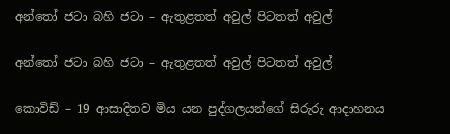අන්තෝ ජටා බහි ජටා – ඇතුළතත් අවුල් පිටතත් අවුල්

අන්තෝ ජටා බහි ජටා – ඇතුළතත් අවුල් පිටතත් අවුල්

කොවිඩ් – 19 ආසාදිතව මිය යන පුද්ගලයන්ගේ සිරුරු ආදාහනය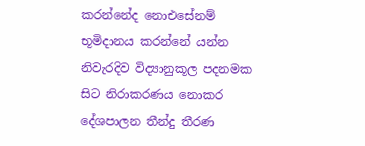කරන්නේද නොඑසේනම් භූමිදානය කරන්නේ යන්න නිවැරදිව විද්‍යානුකූල පදනමක සිට නිරාකරණය නොකර දේශපාලන තීන්දු තීරණ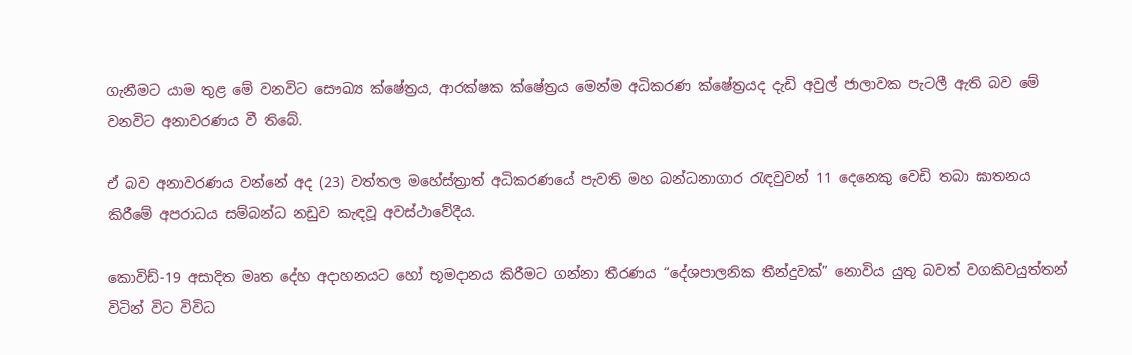ගැනීමට යාම තුළ මේ වනවිට සෞඛ්‍ය ක්ෂේත්‍රය, ආරක්ෂක ක්ෂේත්‍රය මෙන්ම අධිකරණ ක්ෂේත්‍රයද දැඩි අවුල් ජාලාවක පැටලී ඇති බව මේ වනවිට අනාවරණය වී තිබේ.

ඒ බව අනාවරණය වන්නේ අද (23) වත්තල මහේස්ත්‍රාත් අධිකරණයේ පැවති මහ බන්ධනාගාර රැඳවුවන් 11 දෙනෙකු වෙඩි තබා ඝාතනය කිරීමේ අපරාධය සම්බන්ධ නඩුව කැඳවූ අවස්ථාවේදීය.

කොවිඩ්-19 අසාදිත මෘත දේහ අදාහනයට හෝ භූමදානය කිරීමට ගන්නා තීරණය “දේශපාලනික තීන්දුවක්” නොවිය යුතු බවත් වගකිවයුත්තන් විටින් විට විවිධ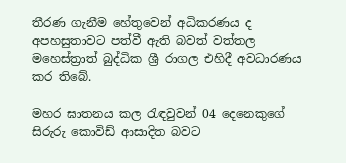තීරණ ගැනීම හේතුවෙන් අධිකරණය ද අපහසුතාවට පත්වී ඇති බවත් වත්තල මහෙස්ත්‍රාත් බුද්ධික ශ්‍රී රාගල එහිදී අවධාරණය කර තිබේ.

මහර ඝාතනය කල රැඳවුවන් 04 දෙනෙකුගේ සිරුරු කොවිඩ් ආසාදිත බවට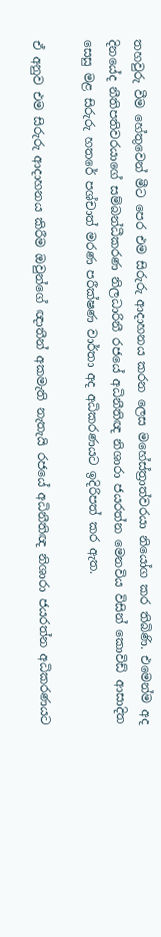තහවුරු වීම හේතුවෙන් මීට පෙර එම සිරුරු ආදාහනය කරන ලෙස මහේස්ත්‍රාත්වරයා නියෝග කර තිබිණි. එමෙන්ම අද දිනයේද නීතිපතිවරයාගේ සම්බන්ධීකරණ නිලධාරිනී රජයේ අධිනීතිඥ නිශාරා ජයරත්න මෙනවිය විසින් කොවිඩ් ආසාදිත සෙසු මළ සිරුරු හතරේ පශ්චාත් මරණ පරීක්ෂණ වාර්තා අද අධිකරණයට ඉදිරිපත් කර ඇත.

ඒ අනුව එම සිරුරු ආදාහනය කිරීම ඔවුන්ගේ ඥාතීන් අකමැති නැතැයි රජයේ අධිනීතිඥ නිශාරා ජයරත්න අධිකරණයට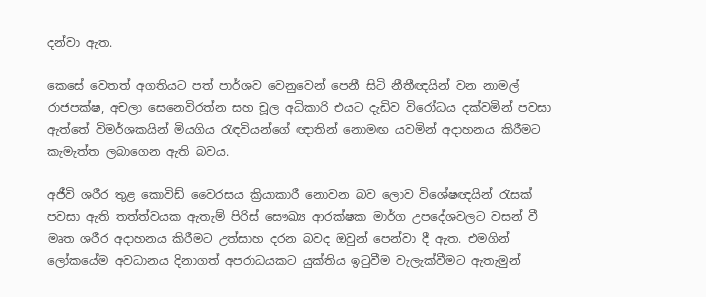දන්වා ඇත.

කෙසේ වෙතත් අගතියට පත් පාර්ශව වෙනුවෙන් පෙනී සිටි නීතීඥයින් වන නාමල් රාජපක්ෂ, අචලා සෙනෙවිරත්න සහ චූල අධිකාරි එයට දැඩිව විරෝධය දක්වමින් පවසා ඇත්තේ විමර්ශකයින් මියගිය රැඳවියන්ගේ ඥාතින් නොමඟ යවමින් අදාහනය කිරීමට කැමැත්ත ලබාගෙන ඇති බවය.

අජීවි ශරීර තුළ කොවිඩ් වෛරසය ක්‍රියාකාරී නොවන බව ලොව විශේෂඥයින් රැසක් පවසා ඇති තත්ත්වයක ඇතැම් පිරිස් සෞඛ්‍ය ආරක්ෂක මාර්ග උපදේශවලට වසන් වී මෘත ශරීර අදාහනය කිරීමට උත්සාහ දරන බවද ඔවුන් පෙන්වා දී ඇත. එමගින් ලෝකයේම අවධානය දිනාගත් අපරාධයකට යුක්තිය ඉටුවීම වැලැක්වීමට ඇතැමුන්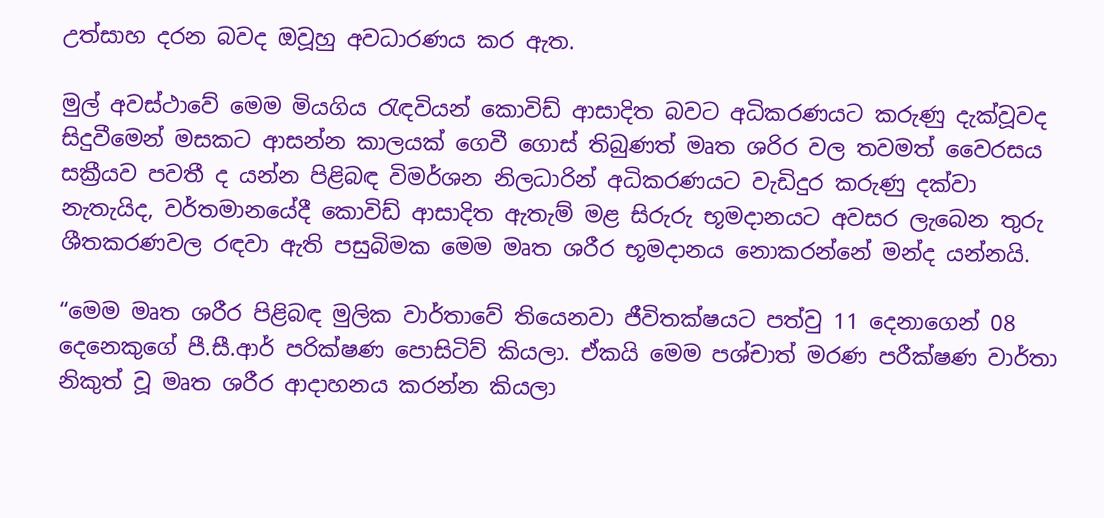උත්සාහ දරන බවද ඔවූහු අවධාරණය කර ඇත.

මුල් අවස්ථාවේ මෙම මියගිය රැඳවියන් කොවිඩ් ආසාදිත බවට අධිකරණයට කරුණු දැක්වූවද සිදුවීමෙන් මසකට ආසන්න කාලයක් ගෙවී ගොස් තිබුණත් මෘත ශරිර වල තවමත් වෛරසය සක්‍රීයව පවතී ද යන්න පිළිබඳ විමර්ශන නිලධාරින් අධිකරණයට වැඩිදුර කරුණු දක්වා නැතැයිද, වර්තමානයේදී කොවිඩ් ආසාදිත ඇතැම් මළ සිරුරු භූමදානයට අවසර ලැබෙන තුරු ශීතකරණවල රඳවා ඇති පසුබිමක මෙම මෘත ශරීර භූමදානය නොකරන්නේ මන්ද යන්නයි.

“මෙම මෘත ශරීර පිළිබඳ මුලික වාර්තාවේ තියෙනවා ජීවිතක්ෂයට පත්වු 11 දෙනාගෙන් 08 දෙනෙකුගේ පී.සී.ආර් පරික්ෂණ පොසිටිව් කියලා. ඒකයි මෙම පශ්චාත් මරණ පරීක්ෂණ වාර්තා නිකුත් වූ මෘත ශරීර ආදාහනය කරන්න කියලා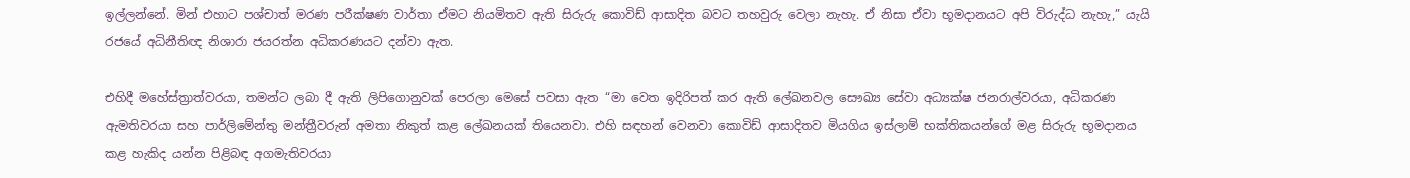ඉල්ලන්නේ. මින් එහාට පශ්චාත් මරණ පරීක්ෂණ වාර්තා ඒමට නියමිතව ඇති සිරුරු කොවිඩ් ආසාදිත බවට තහවුරු වෙලා නැහැ. ඒ නිසා ඒවා භූමදානයට අපි විරුද්ධ නැහැ,” යැයි රජයේ අධිනීතිඥ නිශාරා ජයරත්න අධිකරණයට දන්වා ඇත.

එහිදී මහේස්ත්‍රාත්වරයා, තමන්ට ලබා දී ඇති ලිපිගොනුවක් පෙරලා මෙසේ පවසා ඇත “මා වෙත ඉදිරිපත් කර ඇති ලේඛනවල සෞඛ්‍ය සේවා අධ්‍යක්ෂ ජනරාල්වරයා, අධිකරණ ඇමතිවරයා සහ පාර්ලිමේන්තු මන්ත්‍රීවරුන් අමතා නිකුත් කළ ලේඛනයක් තියෙනවා. එහි සඳහන් වෙනවා කොවිඩ් ආසාදිතව මියගිය ඉස්ලාම් භක්තිකයන්ගේ මළ සිරුරු භූමදානය කළ හැකිද යන්න පිළිබඳ අගමැතිවරයා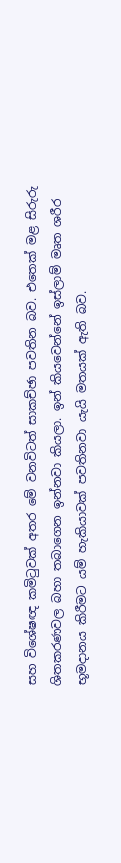සහ විශේෂඥ කමිටුවක් අතර මේ වනවිටත් සාකච්ඡා පවතින බව. එතෙක් මළ සිරුරු ශිතකරණවල බහා තබාගෙන ඉන්නවා කියලා. ඉන් කියවෙන්නේ ඉස්ලාම් මෘත ශරීර භූමදානය කිරීමට යම් හැකියාවක් පවතිනවා යැයි මතයක් ඇති බව.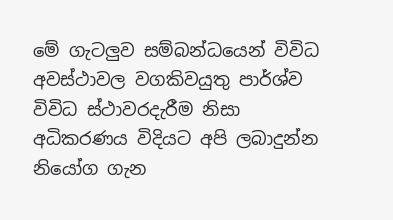මේ ගැටලුව සම්බන්ධයෙන් විවිධ අවස්ථාවල වගකිවයුතු පාර්ශ්ව විවිධ ස්ථාවරදැරීම නිසා අධිකරණය විදියට අපි ලබාදුන්න නියෝග ගැන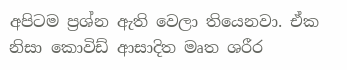අපිටම ප්‍රශ්න ඇති වෙලා තියෙනවා. ඒක නිසා කොවිඩ් ආසාදිත මෘත ශරීර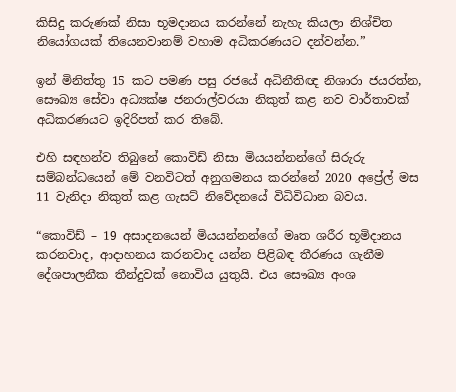කිසිදු කරුණක් නිසා භූමදානය කරන්නේ නැහැ කියලා නිශ්චිත නියෝගයක් තියෙනවානම් වහාම අධිකරණයට දන්වන්න.”

ඉන් මිනිත්තු 15 කට පමණ පසු රජයේ අධිනීතිඥ නිශාරා ජයරත්න, සෞඛ්‍ය සේවා අධ්‍යක්ෂ ජනරාල්වරයා නිකුත් කළ නව වාර්තාවක් අධිකරණයට ඉදිරිපත් කර තිබේ.

එහි සඳහන්ව තිබුනේ කොවිඩ් නිසා මියයන්නන්ගේ සිරුරු සම්බන්ධයෙන් මේ වනවිටත් අනුගමනය කරන්නේ 2020 අප්‍රේල් මස 11 වැනිදා නිකුත් කළ ගැසට් නිවේදනයේ විධිවිධාන බවය.

“කොවිඩ් – 19 අසාදනයෙන් මියයන්නන්ගේ මෘත ශරීර භූමිදානය කරනවාද, ආදාහනය කරනවාද යන්න පිළිබඳ තීරණය ගැනීම දේශපාලනීක තීන්දුවක් නොවිය යුතුයි. එය සෞඛ්‍ය අංශ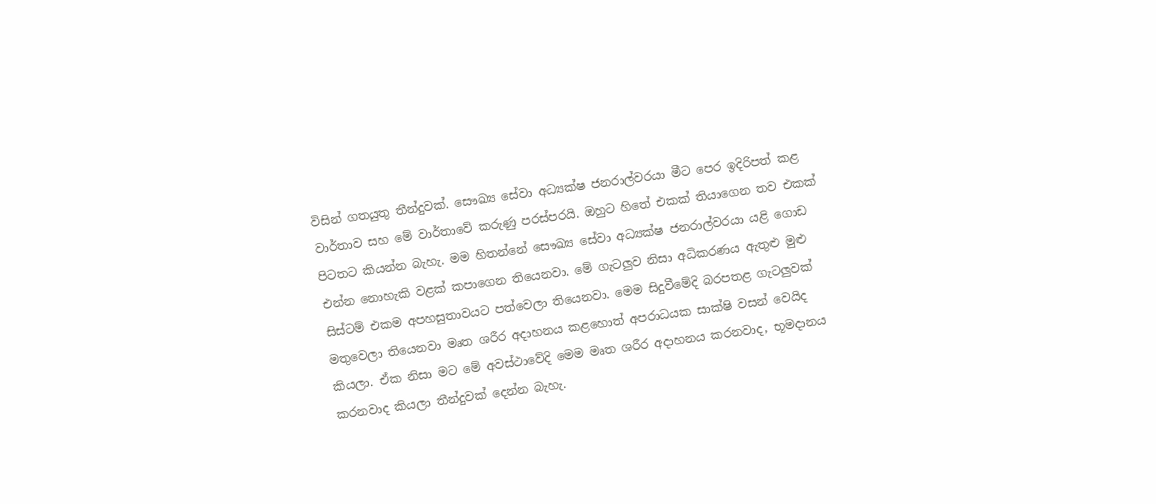විසින් ගතයුතු තීන්දුවක්. සෞඛ්‍ය සේවා අධ්‍යක්ෂ ජනරාල්වරයා මීට පෙර ඉදිරිපත් කළ වාර්තාව සහ මේ වාර්තාවේ කරුණු පරස්පරයි. ඔහුට හිතේ එකක් තියාගෙන තව එකක් පිටතට කියන්න බැහැ. මම හිතන්නේ සෞඛ්‍ය සේවා අධ්‍යක්ෂ ජනරාල්වරයා යළි ගොඩ එන්න නොහැකි වළක් කපාගෙන තියෙනවා. මේ ගැටලුව නිසා අධිකරණය ඇතුළු මුළු සිස්ටම් එකම අපහසුතාවයට පත්වෙලා තියෙනවා. මෙම සිදුවීමේදි බරපතළ ගැටලුවක් මතුවෙලා තියෙනවා මෘත ශරීර අදාහනය කළහොත් අපරාධයක සාක්ෂි වසන් වෙයිද කියලා. ඒක නිසා මට මේ අවස්ථාවේදි මෙම මෘත ශරීර අදාහනය කරනවාද, භූමදානය කරනවාද කියලා තීන්දුවක් දෙන්න බැහැ.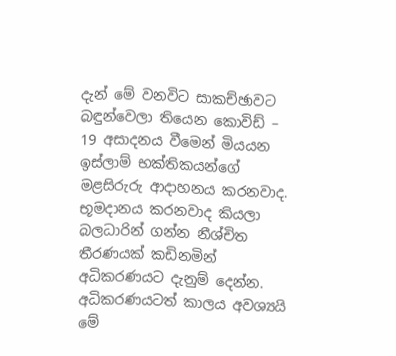දැන් මේ වනවිට සාකච්ඡාවට බඳුන්වෙලා තියෙන කොවිඩ් – 19 අසාදනය වීමෙන් මියයන ඉස්ලාම් භක්තිකයන්ගේ මළසිරුරු ආදාහනය කරනවාද. භූමදානය කරනවාද කියලා බලධාරින් ගන්න නීශ්චිත තීරණයක් කඩිනමින් අධිකරණයට දැනුම් දෙන්න. අධිකරණයටත් කාලය අවශ්‍යයි මේ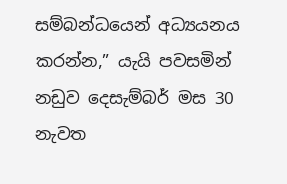සම්බන්ධයෙන් අධ්‍යයනය කරන්න,” යැයි පවසමින් නඩුව දෙසැම්බර් මස 30 නැවත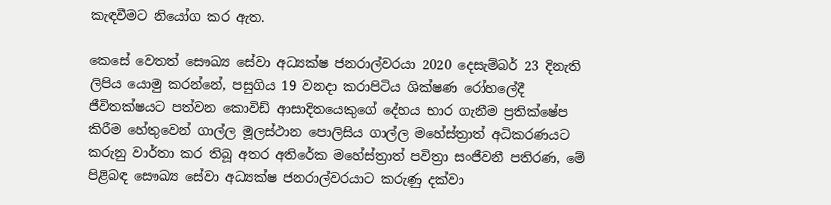කැඳවීමට නියෝග කර ඇත.

කෙසේ වෙතත් සෞඛ්‍ය සේවා අධ්‍යක්ෂ ජනරාල්වරයා 2020 දෙසැම්බර් 23 දිනැති ලිපිය යොමු කරන්නේ, පසුගිය 19 වනදා කරාපිටිය ශික්ෂණ රෝහලේදී ජීවිතක්ෂයට පත්වන කොවිඩ් ආසාදිතයෙකුගේ දේහය භාර ගැනීම ප්‍රතික්ෂේප කිරීම හේතුවෙන් ගාල්ල මූලස්ථාන පොලිසිය ගාල්ල මහේස්ත්‍රාත් අධිකරණයට කරුනු වාර්තා කර තිබූ අතර අතිරේක මහේස්ත්‍රාත් පවිත්‍රා සංජීවනී පතිරණ, මේ පිළිබඳ සෞඛ්‍ය සේවා අධ්‍යක්ෂ ජනරාල්වරයාට කරුණු දක්වා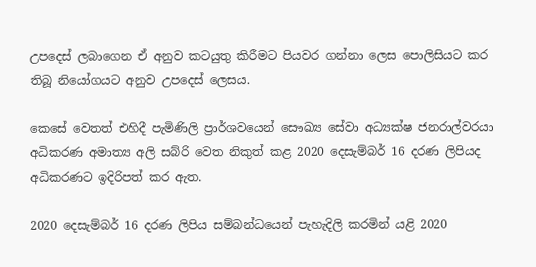උපදෙස් ලබාගෙන ඒ අනුව කටයුතු කිරීමට පියවර ගන්නා ලෙස පොලිසියට කර තිබූ නියෝගයට අනුව උපදෙස් ලෙසය.

කෙසේ වෙතත් එහිදී පැමිණිලි ප්‍රාර්ශවයෙන් සෞඛ්‍ය සේවා අධ්‍යක්ෂ ජනරාල්වරයා අධිකරණ අමාත්‍ය අලි සබ්රි වෙත නිකුත් කළ 2020 දෙසැම්බර් 16 දරණ ලිපියද අධිකරණට ඉදිරිපත් කර ඇත.

2020 දෙසැම්බර් 16 දරණ ලිපිය සම්බන්ධයෙන් පැහැදිලි කරමින් යළි 2020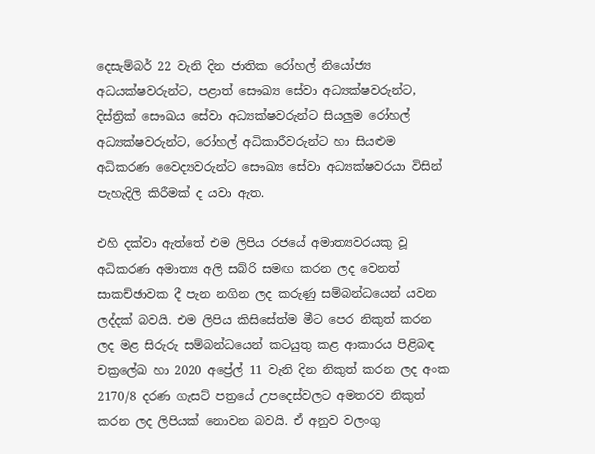දෙසැම්බර් 22 වැනි දින ජාතික රෝහල් නියෝජ්‍ය අධයක්ෂවරුන්ට, පළාත් සෞඛ්‍ය සේවා අධ්‍යක්ෂවරුන්ට, දිස්ත්‍රික් සෞඛය සේවා අධ්‍යක්ෂවරුන්ට සියලුම රෝහල් අධ්‍යක්ෂවරුන්ට, රෝහල් අධිකාරීවරුන්ට හා සියළුම අධිකරණ වෛද්‍යවරුන්ට සෞඛ්‍ය සේවා අධ්‍යක්ෂවරයා විසින් පැහැදිලි කිරීමක් ද යවා ඇත.

එහි දක්වා ඇත්තේ එම ලිපිය රජයේ අමාත්‍යවරයකු වූ අධිකරණ අමාත්‍ය අලි සබ්රි සමඟ කරන ලද වෙනත් සාකච්ඡාවක දී පැන නගින ලද කරුණු සම්බන්ධයෙන් යවන ලද්දක් බවයි. එම ලිපිය කිසිසේත්ම මීට පෙර නිකුත් කරන ලද මළ සිරුරු සම්බන්ධයෙන් කටයුතු කළ ආකාරය පිළිබඳ චක්‍රලේඛ හා 2020 අප්‍රේල් 11 වැනි දින නිකුත් කරන ලද අංක 2170/8 දරණ ගැසට් පත්‍රයේ උපදෙස්වලට අමතරව නිකුත් කරන ලද ලිපියක් නොවන බවයි. ඒ අනුව වලංගු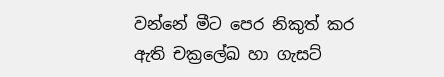වන්නේ මීට පෙර නිකුත් කර ඇති චක්‍රලේඛ හා ගැසට්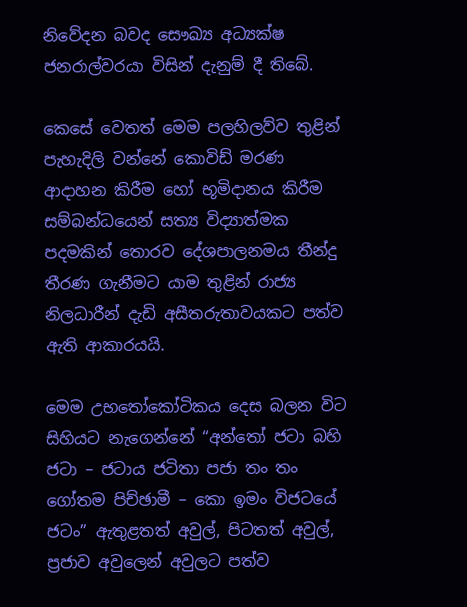නිවේදන බවද සෞඛ්‍ය අධ්‍යක්ෂ ජනරාල්වරයා විසින් දැනුම් දී තිබේ.

කෙසේ වෙතත් මෙම පලහිලව්ව තුළින් පැහැදිලි වන්නේ කොවිඩ් මරණ ආදාහන කිරීම හෝ භූමිදානය කිරීම සම්බන්ධයෙන් සත්‍ය විද්‍යාත්මක පදමකින් තොරව දේශපාලනමය තීන්දු තීරණ ගැනීමට යාම තුළින් රාජ්‍ය නිලධාරීන් දැඩි අසීතරුතාවයකට පත්ව ඇති ආකාරයයි.

මෙම උභතෝකෝටිකය දෙස බලන විට සිහියට නැගෙන්නේ “අන්තෝ ජටා බහි ජටා – ජටාය ජටිතා පජා තං තං ගෝතම පිච්ඡාමී – කො ඉමං විජටයේ ජටං” ඇතුළතත් අවුල්, පිටතත් අවුල්, ප්‍රජාව අවුලෙන් අවුලට පත්ව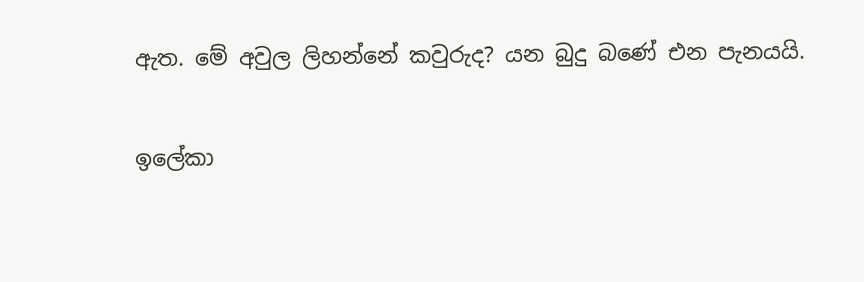ඇත. මේ අවුල ලිහන්නේ කවුරුද? යන බුදු බණේ එන පැනයයි.

ඉලේකා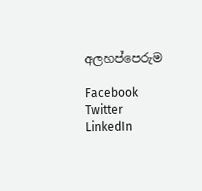අලහප්පෙරුම

Facebook
Twitter
LinkedIn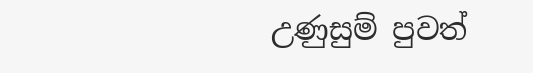උණුසුම් පුවත්